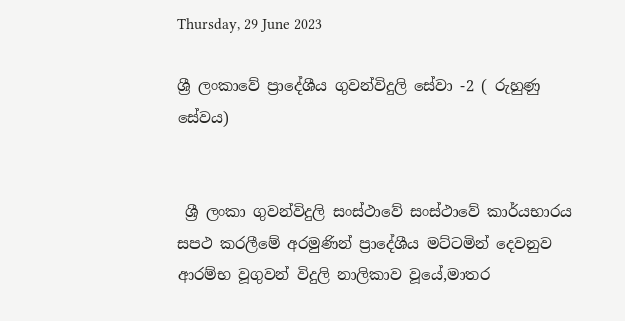Thursday, 29 June 2023

ශ්‍රී ලංකාවේ ප්‍රාදේශීය ගුවන්විදුලි සේවා -2 ( රුහුණු සේවය)


 ශ්‍රී ලංකා ගුවන්විදුලි සංස්ථාවේ සංස්ථාවේ කාර්යභාරය සපථ කරලීමේ අරමුණින් ප්‍රාදේශීය මට්ටමින් දෙවනුව ආරම්භ වූගුවන් විදුලි නාලිකාව වූයේ,මාතර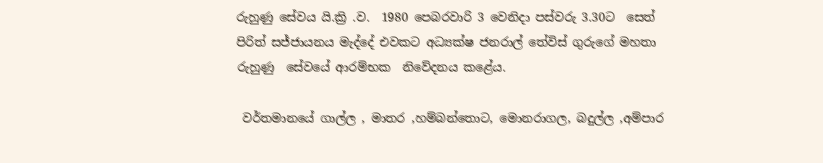රුහුණු සේවය යි.ක්‍රි .ව.  1980 පෙබරවාරි 3 වෙනිදා පස්වරු 3.30ට  සෙත් පිරිත් සජ්ජායනය මැද්දේ එවකට අධ්‍යක්ෂ ජනරාල් තේවිස් ගුරුගේ මහතා රුහුණු  සේවයේ ආරම්භක  නිවේදනය කළේය.

 වර්තමානයේ ගාල්ල , මාතර ,හම්බන්තොට, මොනරාගල, බදුල්ල ,අම්පාර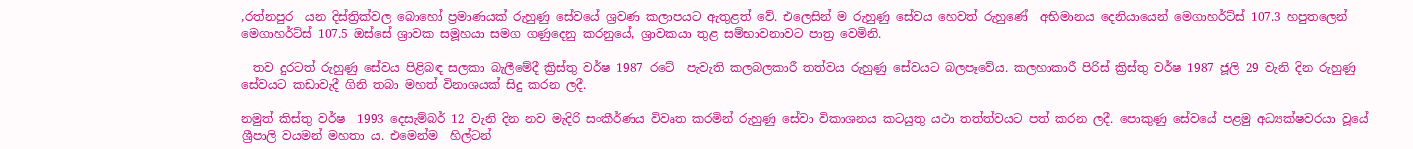,රත්නපුර  යන දිස්ත්‍රික්වල බොහෝ ප්‍රමාණයක් රුහුණු සේවයේ ශ්‍රවණ කලාපයට ඇතුළත් වේ. එලෙසින් ම රුහුණු සේවය හෙවත් රුහුණේ  අභිමානය දෙනියායෙන් මෙගාහර්ට්ස් 107.3 හපුතලෙන් මෙගාහර්ට්ස් 107.5 ඔස්සේ ශ්‍රාවක සමූහයා සමග ගණුදෙනු කරනුයේ, ශ්‍රාවකයා තුළ සම්භාවනාවට පාත්‍ර වෙමිනි.

  තව දුරටත් රුහුණු සේවය පිළිබඳ සලකා බැලීමේදී ක්‍රිස්තු වර්ෂ 1987 රටේ  පැවැති කලබලකාරී තත්වය රුහුණු සේවයට බලපෑවේය. කලහාකාරී පිරිස් ක්‍රිස්තු වර්ෂ 1987 ජූලි 29 වැනි දින රුහුණු සේවයට කඩාවැදී ගිනි තබා මහත් විනාශයක් සිදු කරන ලදී.

නමුත් කිස්තු වර්ෂ  1993 දෙසැම්බර් 12 වැනි දින නව මැදිරි සංකීර්ණය විවෘත කරමින් රුහුණු සේවා විකාශනය කටයුතු යථා තත්ත්වයට පත් කරන ලදී. පොකුණු සේවයේ පළමු අධ්‍යක්ෂවරයා වූයේ ශ්‍රීපාලි වයමන් මහතා ය. එමෙන්ම  හිල්ටන්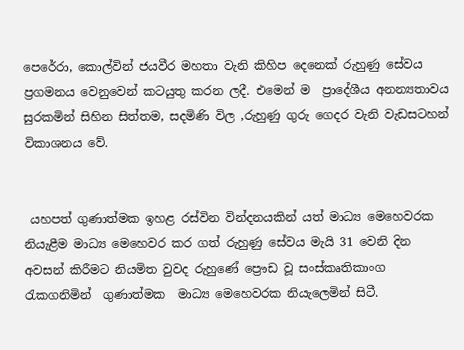පෙරේරා, කොල්වින් ජයවීර මහතා වැනි කිහිප දෙනෙක් රුහුණු සේවය ප්‍රගමනය වෙනුවෙන් කටයුතු කරන ලදී. එමෙන් ම  ප්‍රාදේශීය අනන්‍යතාවය සුරකමින් සිහින සිත්තම, සදමිණි විල ,රුහුණු ගුරු ගෙදර වැනි වැඩසටහන් විකාශනය වේ.


 යහපත් ගුණාත්මක ඉහළ රස්වින වින්දනයකින් යත් මාධ්‍ය මෙහෙවරක නියැළීම මාධ්‍ය මෙහෙවර කර ගත් රුහුණු සේවය මැයි 31 වෙනි දින අවසන් කිරීමට නියමිත වුවද රුහුණේ ප්‍රෞඩ වූ සංස්කෘතිකාංග  රැකගනිමින්  ගුණාත්මක  මාධ්‍ය මෙහෙවරක නියැලෙමින් සිටී.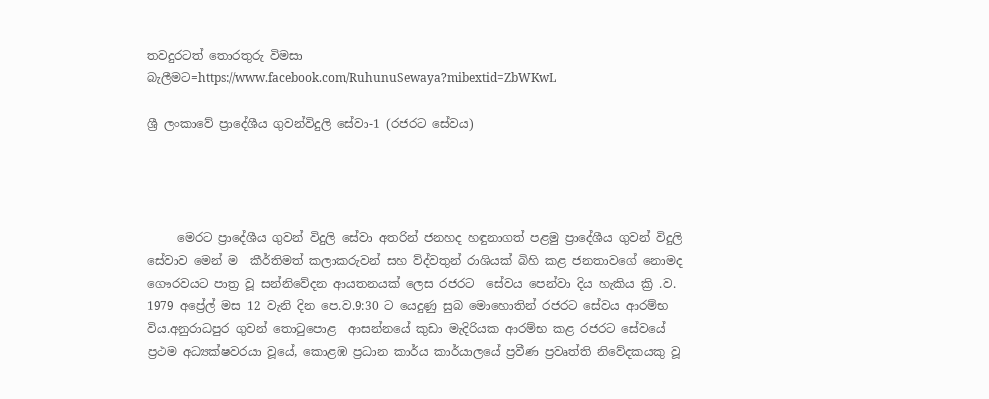තවදුරටත් තොරතුරු විමසා බැලීමට=https://www.facebook.com/RuhunuSewaya?mibextid=ZbWKwL

ශ්‍රී ලංකාවේ ප්‍රාදේශීය ගුවන්විදුලි සේවා-1 (රජරට සේවය)




     මෙරට ප්‍රාදේශීය ගුවන් විදුලි සේවා අතරින් ජනහද හඳුනාගත් පළමු ප්‍රාදේශීය ගුවන් විදුලි සේවාව මෙන් ම  කීර්තිමත් කලාකරුවන් සහ ව්ද්වතුන් රාශියක් බිහි කළ ජනතාවගේ නොමද ගෞරවයට පාත්‍ර වූ සන්නිවේදන ආයතනයක් ලෙස රජරට  සේවය පෙන්වා දිය හැකිය ක්‍රි .ව.  1979 අප්‍රේල් මස 12 වැනි දින පෙ.ව.9:30 ට යෙදුණු සුබ මොහොතින් රජරට සේවය ආරම්භ විය.අනුරාධපුර ගුවන් තොටුපොළ  ආසන්නයේ කුඩා මැදිරියක ආරම්භ කළ රජරට සේවයේ  ප්‍රථම අධ්‍යක්ෂවරයා වූයේ, කොළඹ ප්‍රධාන කාර්ය කාර්යාලයේ ‍ප්‍රවීණ ප්‍රවෘත්ති නිවේදකයකු වූ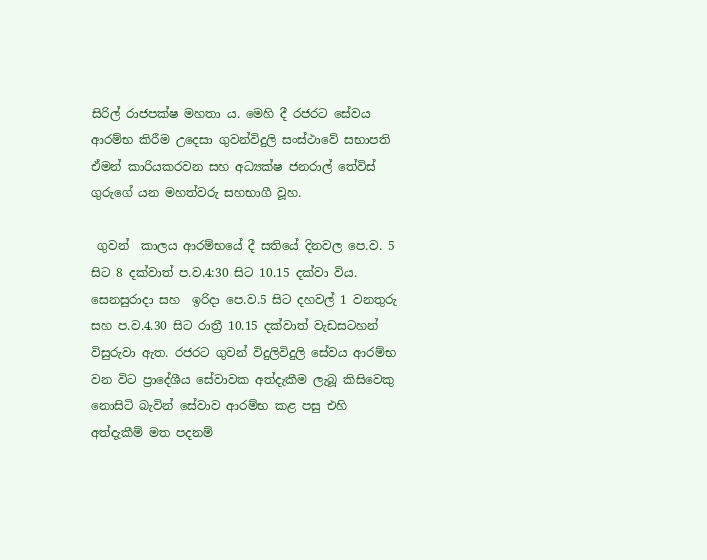සිරිල් රාජපක්ෂ මහතා ය. මෙහි දී රජරට සේවය ආරම්භ කිරීම උදෙසා ගුවන්විදුලි සංස්ථාවේ සභාපති ඒමන් කාරියකරවන සහ අධ්‍යක්ෂ ජනරාල් තේවිස් ගුරුගේ යන මහත්වරු සහභාගී වූහ.

 ගුවන්  කාලය ආරම්භයේ දී සතියේ දිනවල පෙ.ව. 5 සිට 8 දක්වාත් ප.ව.4:30 සිට 10.15 දක්වා විය. සෙනසුරාදා සහ  ඉරිදා පෙ.ව.5 සිට දහවල් 1 වනතුරු සහ ප.ව.4.30 සිට රාත්‍රී 10.15 දක්වාත් වැඩසටහන් විසුරුවා ඇත. රජරට ගුවන් විදුලිවිදුලි සේවය ආරම්භ වන විට ප්‍රාදේශීය සේවාවක අත්දැකීම ලැබූ කිසිවෙකු නොසිටි බැවින් සේවාව ආරම්භ කළ පසු එහි අත්දැකීම් මත පදනම්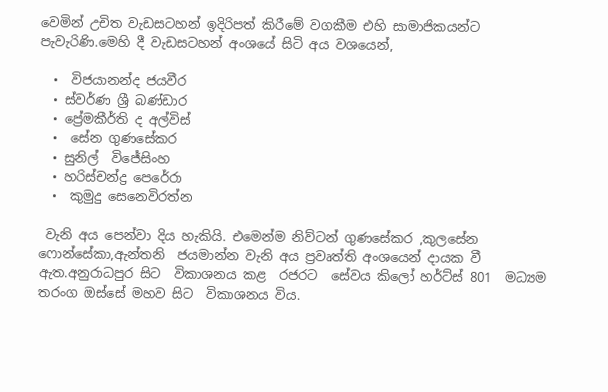වෙමින් උචිත වැඩසටහන් ඉදිරිපත් කිරීමේ වගකීම එහි සාමාජිකයන්ට පැවැරිණි.මෙහි දී වැඩසටහන් අංශයේ සිටි අය වශයෙන්,

  •  විජයානන්ද ජයවීර
  • ස්වර්ණ ශ්‍රී බණ්ඩාර
  • ප්‍රේමකීර්ති ද අල්විස්
  •  සේන ගුණසේකර
  • සුනිල්  විජේසිංහ
  • හරිස්චන්ද්‍ර පෙරේරා
  •  කුමුදු සෙනෙවිරත්න

 වැනි අය පෙන්වා දිය හැකියි. එමෙන්ම නිව්ටන් ගුණසේකර ,කුලසේන ෆොන්සේකා,ඇන්තනි  ජයමාන්න වැනි අය ප්‍රවෘත්ති අංශයෙන් දායක වී ඇත.අනුරාධපුර සිට  විකාශනය කළ  රජරට  සේවය කිලෝ හර්ට්ස් 801  මධ්‍යම තරංග ඔස්සේ මහව සිට  විකාශනය විය.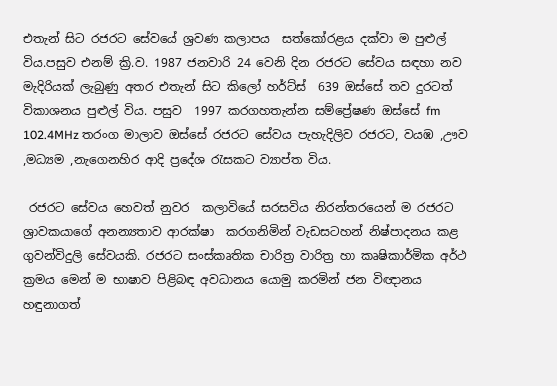එතැන් සිට රජරට සේවයේ ශ්‍රවණ කලාපය  සත්කෝරළය දක්වා ම පුළුල් විය.පසුව එනම් ක්‍රි.ව. 1987 ජනවාරි 24 වෙනි දින රජරට සේවය සඳහා නව මැදිරියක් ලැබුණු අතර එතැන් සිට කිලෝ හර්ට්ස්  639 ඔස්සේ තව දුරටත් විකාශනය පුළුල් විය. පසුව  1997 කරගහතැන්න සම්ප්‍රේෂණ ඔස්සේ fm 102.4MHz තරංග මාලාව ඔස්සේ රජරට සේවය පැහැදිලිව රජරට, වයඹ ,ඌව ,මධ්‍යම ,නැගෙනහිර ආදි ප්‍රදේශ රැසකට ව්‍යාප්ත විය.

 රජරට සේවය හෙවත් නුවර  කලාවියේ සරසවිය නිරන්තරයෙන් ම රජරට ශ්‍රාවකයාගේ අනන්‍යතාව ආරක්ෂා  කරගනිමින් වැඩසටහන් නිෂ්පාදනය කළ ගුවන්විදුලි සේවයකි. රජරට සංස්කෘතික චාරිත්‍ර වාරිත්‍ර හා කෘෂිකාර්මික අර්ථ ක්‍රමය මෙන් ම භාෂාව පිළිබඳ අවධානය යොමු කරමින් ජන විඥානය හඳුනාගත්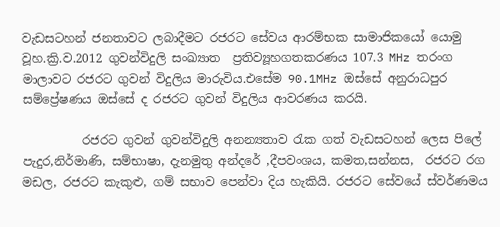වැඩසටහන් ජනතාවට ලබාදීමට රජරට සේවය ආරම්භක සාමාජිකයෝ යොමු වූහ.ක්‍රි.ව.2012 ගුවන්විදුලි සංඛ්‍යාත ‍ ප්‍රතිව්‍යූහගතකරණය 107.3 MHz තරංග මාලාවට රජරට ගුවන් විදුලිය මාරුවිය.එසේම 90.1MHz ඔස්සේ අනුරාධපුර සම්ප්‍රේෂණය ඔස්සේ ද රජරට ගුවන් විදුලිය ආවරණය කරයි.

          රජරට ගුවන් ගුවන්විදුලි අනන්‍යතාව රැක ගත් වැඩසටහන් ලෙස පිලේ පැදුර,නිර්මාණි, සම්භාෂා, දැනමුතු අන්දරේ ,දීපවංශය, කමත,සන්නස,  රජරට රග මඩල, රජරට කැකුළු, ගම් සභාව පෙන්වා දිය හැකියි. රජරට සේවයේ ස්වර්ණමය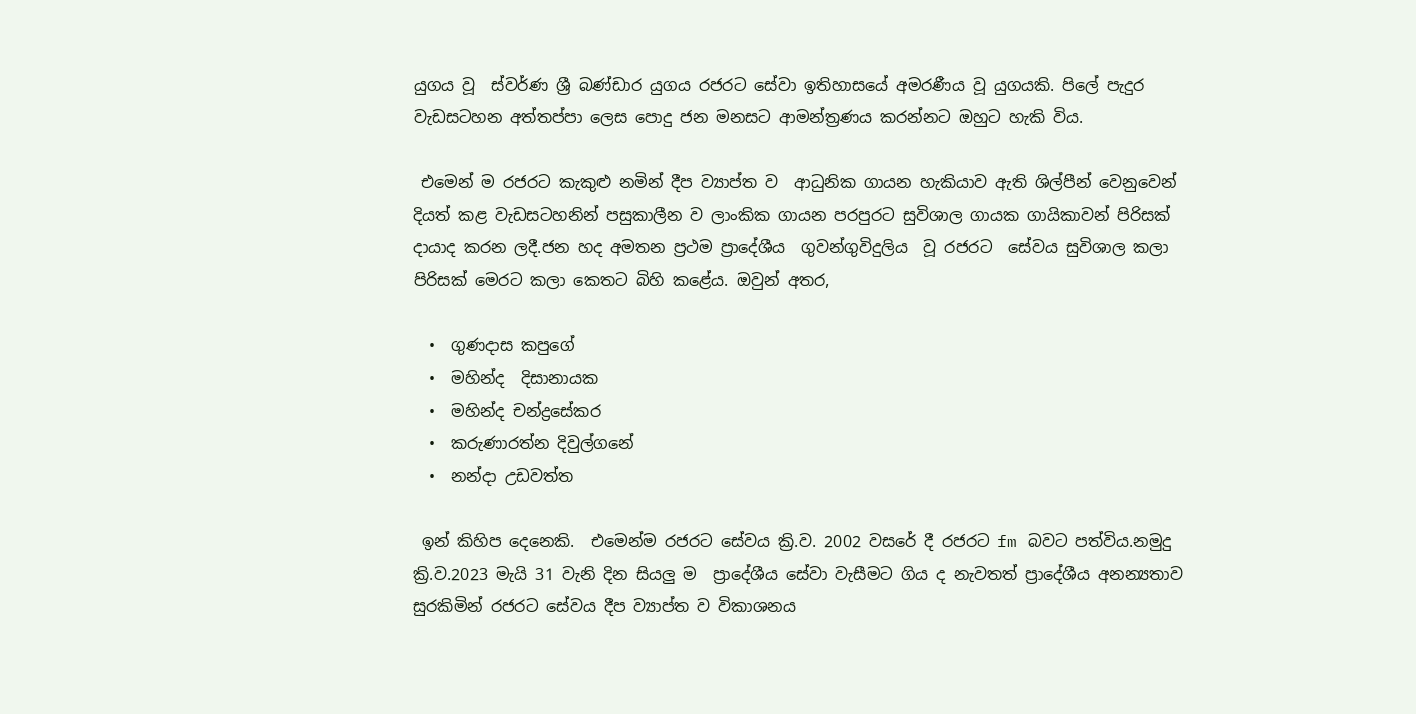යුගය වූ  ස්වර්ණ ශ්‍රී බණ්ඩාර යුගය රජරට සේවා ඉතිහාසයේ අමරණීය වූ යුගයකි. පිලේ පැදුර වැඩසටහන අත්තප්පා ලෙස පොදු ජන මනසට ආමන්ත්‍රණය කරන්නට ඔහුට හැකි විය.

 එමෙන් ම රජරට කැකුළු නමින් දීප ව්‍යාප්ත ව  ආධුනික ගායන හැකියාව ඇති ශිල්පීන් වෙනුවෙන් දියත් කළ වැඩසටහනින් පසුකාලීන ව ලාංකික ගායන පරපුරට සුවිශාල ගායක ගායිකාවන් පිරිසක් දායාද කරන ලදී.ජන හද අමතන ප්‍රථම ප්‍රාදේශීය  ගුවන්ගුවිදුලිය  වූ රජරට  සේවය සුවිශාල කලා පිරිසක් මෙරට කලා කෙතට බිහි කළේය. ඔවුන් අතර,

  •  ගුණදාස කපුගේ
  •  මහින්ද  දිසානායක
  •  මහින්ද චන්ද්‍රසේකර
  •  කරුණාරත්න දිවුල්ගනේ
  •  නන්දා උඩවත්ත

 ඉන් කිහිප දෙනෙකි.  එමෙන්ම රජරට සේවය ක්‍රි.ව. 2002 වසරේ දී රජරට fm බවට පත්විය.නමුදු ක්‍රි.ව.2023 මැයි 31 වැනි දින සියලු ම  ප්‍රාදේශීය සේවා වැසීමට ගිය ද නැවතත් ‍ප්‍රාදේශීය අනන්‍යතාව සුරකිමින් රජරට සේවය දීප ව්‍යාප්ත ව විකාශනය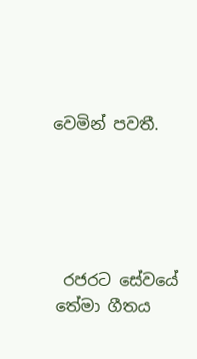වෙමින් පවතී.





 රජරට සේවයේ තේමා ගීතය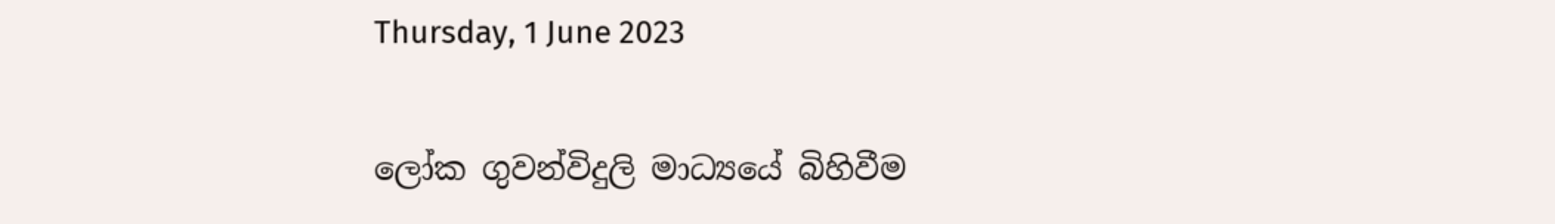Thursday, 1 June 2023

ලෝක ගුවන්විදුලි මාධ්‍යයේ බිහිවීම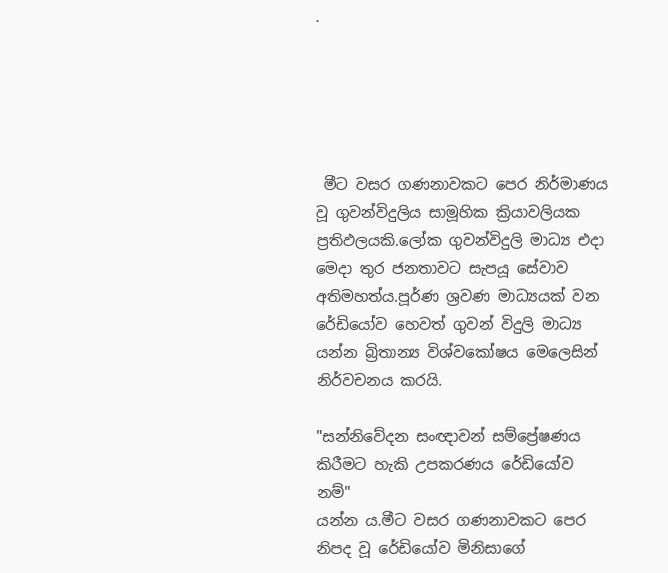.





 මීට වසර ගණනාවකට පෙර නිර්මාණය වූ ගුවන්විදුලිය සාමූහික ක්‍රියාවලියක ප්‍රතිඵලයකි.ලෝක ගුවන්විදුලි මාධ්‍ය එදා මෙදා තුර ජනතාවට සැපයූ සේවාව අතිමහත්ය.පූර්ණ ශ්‍රවණ මාධ්‍යයක් වන රේඩියෝව හෙවත් ගුවන් විදුලි මාධ්‍ය යන්න බ්‍රිතාන්‍ය විශ්වකෝෂය මෙලෙසින් නිර්වචනය කරයි.

"සන්නිවේදන සංඥාවන් සම්ප්‍රේෂණය කිරීමට හැකි උපකරණය රේඩියෝව නම්"
යන්න ය.මීට වසර ගණනාවකට පෙර නිපද වූ රේඩියෝව මිනිසාගේ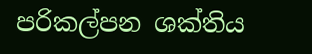පරිකල්පන ශක්තිය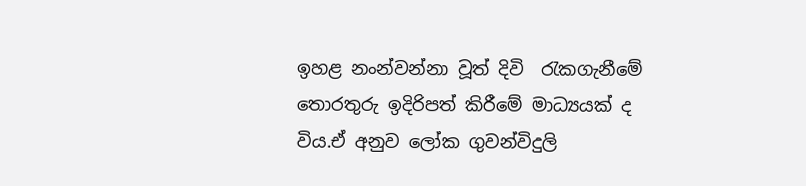ඉහළ නංන්වන්නා වූත් දිවි  රැකගැනීමේ තොරතුරු ඉදිරිපත් කිරීමේ මාධ්‍යයක් ද විය.ඒ අනුව ලෝක ගුවන්විදුලි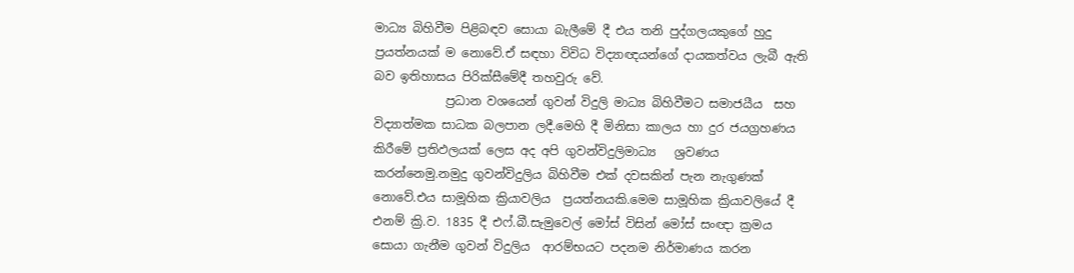මාධ්‍ය බිහිවීම පිළිබඳව සොයා බැලීමේ දී එය තනි පුද්ගලයකුගේ හුදු  ප්‍රයත්නයක් ම නොවේ.ඒ සඳහා විවිධ විද්‍යාඥයන්ගේ දායකත්වය ලැබී ඇති බව ඉතිහාසය පිරික්සීමේදී තහවුරු වේ.
            ප්‍රධාන වශයෙන් ගුවන් විදුලි මාධ්‍ය බිහිවීමට සමාජයීය  සහ විද්‍යාත්මක සාධක බලපාන ලදී.මෙහි දී මිනිසා කාලය හා දුර ජයග්‍රහණය කිරීමේ ප්‍රතිඵලයක් ලෙස අද අපි ගුවන්විදුලිමාධ්‍ය   ශ්‍රවණය කරන්නෙමු.නමුදු ගුවන්විදුලිය බිහිවීම එක් දවසකින් පැන නැගුණක් නොවේ.එය සාමූහික ක්‍රියාවලිය  ප්‍රයත්නයකි.මෙම සාමූහික ක්‍රියාවලියේ දී එනම් ක්‍රි.ව. 1835 දී එෆ්.බී.සැමුවෙල් මෝස් විසින් මෝස් සංඥා ක්‍රමය සොයා ගැනීම ගුවන් විදුලිය  ආරම්භයට පදනම නිර්මාණය කරන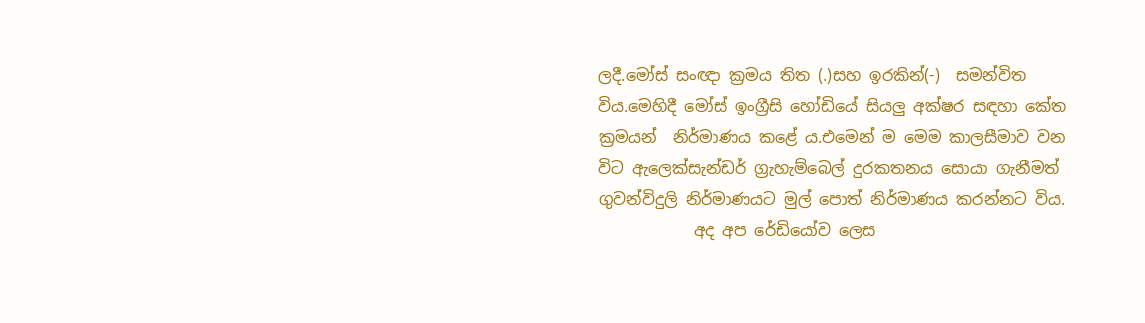ලදී.මෝස් සංඥා ක්‍රමය තිත (.)සහ ඉරකින්(-)  සමන්විත විය.මෙහිදී මෝස් ඉංග්‍රීසි හෝඩියේ සියලු අක්ෂර සඳහා කේත ක්‍රමයන්  නිර්මාණය කළේ ය.එමෙන් ම මෙම කාලසීමාව වන විට ඇලෙක්සැන්ඩර් ග්‍රැහැම්බෙල් දුරකතනය සොයා ගැනීමත්   ගුවන්විදුලි නිර්මාණයට මුල් පොත් නිර්මාණය කරන්නට විය.
            අද අප රේඩියෝව ලෙස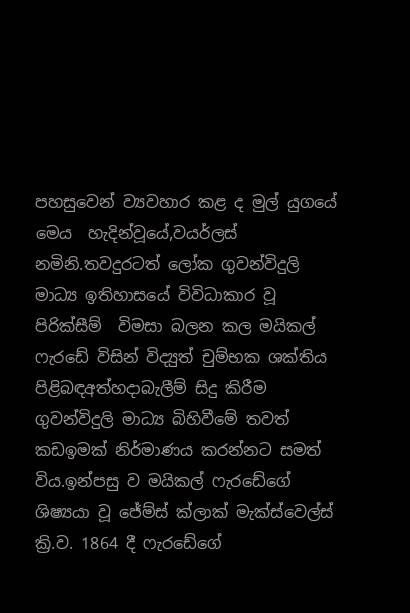පහසුවෙන් ව්‍යවහාර කළ ද මුල් යුගයේ මෙය  හැදින්වූයේ,වයර්ලස් නමිනි.තවදුරටත් ලෝක ගුවන්විදුලි මාධ්‍ය ඉතිහාසයේ විවිධාකාර වූ පිරික්සීම්  විමසා බලන කල මයිකල් ෆැරඩේ විසින් විද්‍යුත් චුම්භක ශක්තිය පිළිබඳඅත්හදාබැලීම් සිදු කිරීම ගුවන්විදුලි මාධ්‍ය බිහිවීමේ තවත් කඩඉමක් නිර්මාණය කරන්නට සමත් විය.ඉන්පසු ව මයිකල් ෆැරඩේගේ ශිෂ්‍යයා වූ ජේම්ස් ක්ලාක් මැක්ස්වෙල්ස් ක්‍රි.ව. 1864 දී ෆැරඩේගේ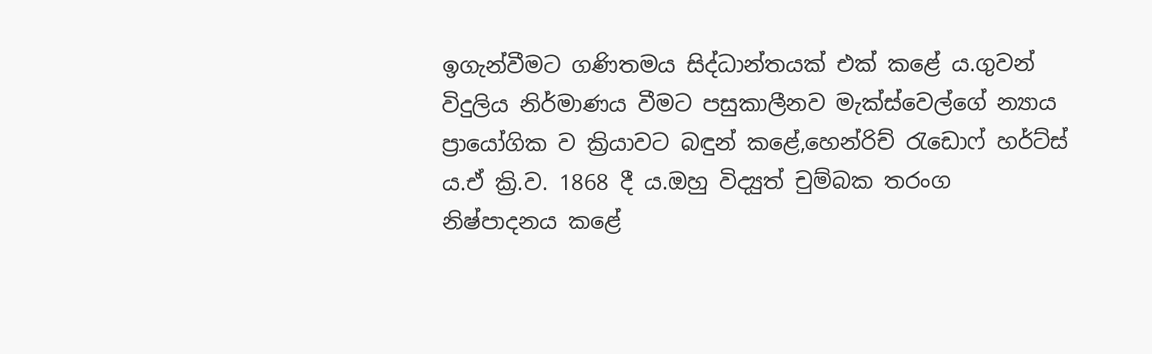ඉගැන්වීමට ගණිතමය සිද්ධාන්තයක් එක් කළේ ය.ගුවන් විදුලිය නිර්මාණය වීමට පසුකාලීනව මැක්ස්වෙල්ගේ න්‍යාය ප්‍රායෝගික ව ක්‍රියාවට බඳුන් කළේ,හෙන්රිච් රැඩොෆ් හර්ට්ස් ය.ඒ ක්‍රි.ව. 1868 දී ය.ඔහු විද්‍යුත් චුම්බක තරංග  නිෂ්පාදනය කළේ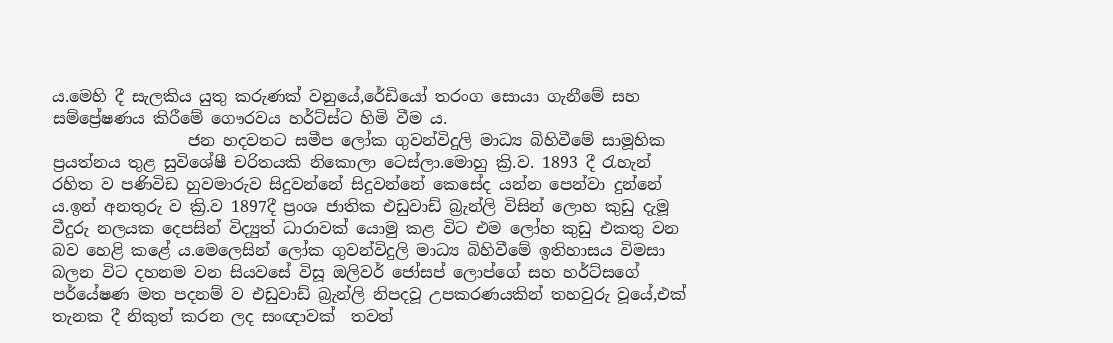ය.මෙහි දී සැලකිය යුතු කරුණක් වනුයේ,රේඩියෝ තරංග සොයා ගැනීමේ සහ සම්ප්‍රේෂණය කිරීමේ ගෞරවය හර්ට්ස්ට හිමි වීම ය.
                 ජන හදවතට සමීප ලෝක ගුවන්විදුලි මාධ්‍ය බිහිවීමේ සාමූහික ප්‍රයත්නය තුළ සුවිශේෂී චරිතයකි නිකොලා ටෙස්ලා.මොහු ක්‍රි.ව. 1893 දී රැහැන් රහිත ව පණිවිඩ හුවමාරුව සිදුවන්නේ සිදුවන්නේ කෙසේද යන්න පෙන්වා දුන්නේ ය.ඉන් අනතුරු ව ක්‍රි.ව 1897දී ප්‍රංශ ජාතික එඩුවාඩ් බ්‍රැන්ලි විසින් ලොහ කුඩු දැමූ වීදුරු නලයක දෙපසින් විද්‍යුත් ධාරාවක් යොමු කළ විට එම ලෝහ කුඩු එකතු වන බව හෙළි කළේ ය.මෙලෙසින් ලෝක ගුවන්විදුලි මාධ්‍ය බිහිවීමේ ඉතිහාසය විමසා බලන විට දහනම වන සියවසේ විසූ ඔලිවර් ජෝසප් ලොප්ගේ සහ හර්ට්සගේ පර්යේෂණ මත පදනම් ව එඩුවාඩ් බ්‍රැන්ලි නිපදවූ උපකරණයකින් තහවුරු වූයේ,එක් තැනක දී නිකුත් කරන ලද සංඥාවක්  තවත්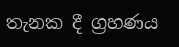තැනක දී ග්‍රහණය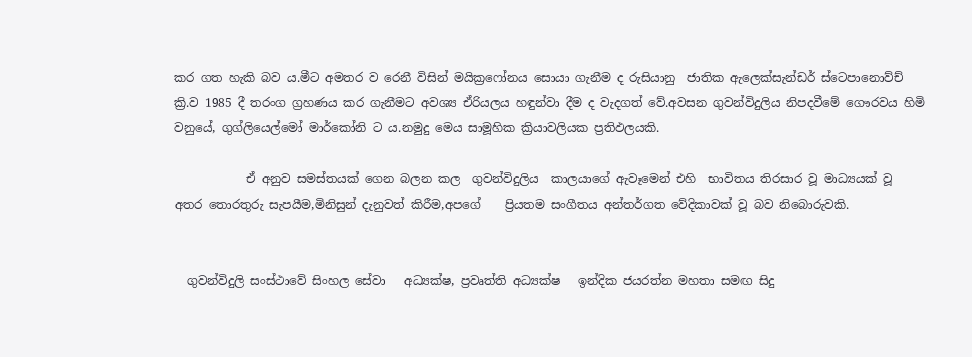කර ගත හැකි බව ය.මීට අමතර ව රෙනී විසින් මයික්‍රෆෝනය සොයා ගැනීම ද රුසියානු  ජාතික ඇලෙක්සැන්ඩර් ස්ටෙපානොව්ච් ක්‍රි.ව 1985 දී තරංග ග්‍රහණය කර ගැනීමට අවශ්‍ය ඒරියලය හඳුන්වා දීම ද වැදගත් වේ.අවසන ගුවන්විදුලිය නිපදවීමේ ගෞරවය හිමි වනුයේ, ගුග්ලියෙල්මෝ මාර්කෝනි ට ය.නමුදු මෙය සාමූහික ක්‍රියාවලියක ප්‍රතිඵලයකි.

            ඒ අනුව සමස්තයක් ගෙන බලන කල  ගුවන්විදුලිය  කාලයාගේ ඇවෑමෙන් එහි  භාවිතය තිරසාර වූ මාධ්‍යයක් වූ අතර තොරතුරු සැපයීම,මිනිසුන් දැනුවත් කිරීම,අපගේ    ප්‍රියතම සංගීතය අන්තර්ගත වේදිකාවක් වූ බව නිබොරුවකි.


  ගුවන්විදුලි සංස්ථාවේ සිංහල සේවා   අධ්‍යක්ෂ, ප්‍රවෘත්ති අධ්‍යක්ෂ   ඉන්දික ජයරත්න මහතා සමඟ සිදු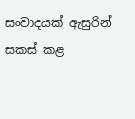සංවාදයක් ඇසුරින් සකස් කළ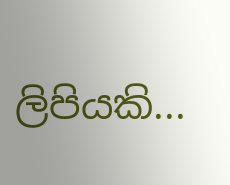ලිපියකි...